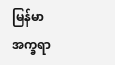မြန်မာအက္ခရာ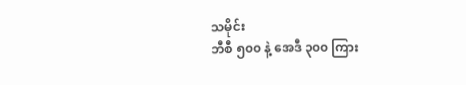သမိုင်း
ဘီစီ ၅၀၀ နဲ့ အေဒီ ၃၀၀ ကြား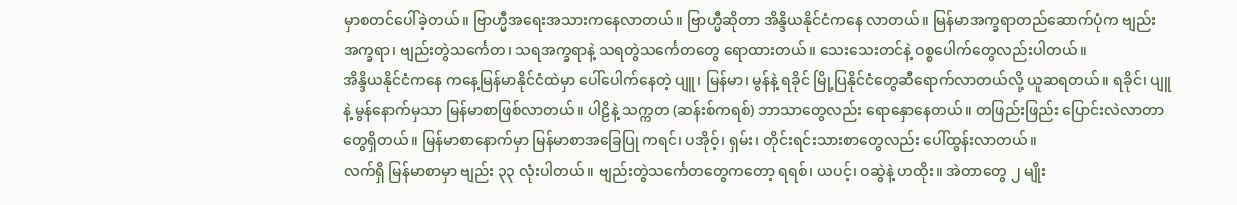မှာစတင်ပေါ်ခဲ့တယ်။ ဗြာဟ္မီအရေးအသားကနေလာတယ်။ ဗြာဟ္မီဆိုတာ အိန္ဒိယနိုင်ငံကနေ လာတယ်။ မြန်မာအက္ခရာတည်ဆောက်ပုံက ဗျည်းအက္ခရာ၊ ဗျည်းတွဲသင်္ကေတ၊ သရအက္ခရာနဲ့ သရတွဲသင်္ကေတတွေ ရောထားတယ်။ သေးသေးတင်နဲ့ ဝစ္စပေါက်တွေလည်းပါတယ်။
အိန္ဒိယနိုင်ငံကနေ ကနေ့မြန်မာနိုင်ငံထဲမှာ ပေါ်ပေါက်နေတဲ့ ပျူ၊ မြန်မာ၊ မွန်နဲ့ ရခိုင် မြို့ပြနိုင်ငံတွေဆီရောက်လာတယ်လို့ ယူဆရတယ်။ ရခိုင်၊ ပျူ နဲ့ မွန်နောက်မှသာ မြန်မာစာဖြစ်လာတယ်။ ပါဠိနဲ့ သက္ကတ (ဆန်းစ်ကရစ်) ဘာသာတွေလည်း ရောနှောနေတယ်။ တဖြည်းဖြည်း ပြောင်းလဲလာတာတွေရှိတယ်။ မြန်မာစာနောက်မှာ မြန်မာစာအခြေပြု ကရင်၊ ပအိုဝ့်၊ ရှမ်း၊ တိုင်းရင်းသားစာတွေလည်း ပေါ်ထွန်းလာတယ်။
လက်ရှိ မြန်မာစာမှာ ဗျည်း ၃၃ လုံးပါတယ်။ ဗျည်းတွဲသင်္ကေတတွေကတော့ ရရစ်၊ ယပင့်၊ ဝဆွဲနဲ့ ဟထိုး။ အဲတာတွေ ၂ မျိုး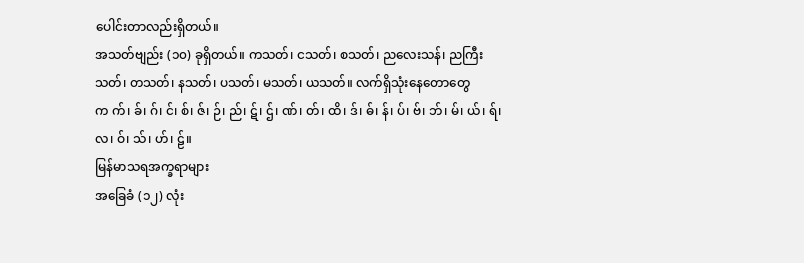ပေါင်းတာလည်းရှိတယ်။
အသတ်ဗျည်း (၁၀) ခုရှိတယ်။ ကသတ်၊ ငသတ်၊ စသတ်၊ ညလေးသန်၊ ညကြီးသတ်၊ တသတ်၊ နသတ်၊ ပသတ်၊ မသတ်၊ ယသတ်။ လက်ရှိသုံးနေတောတွေက က်၊ ခ်၊ ဂ်၊ င်၊ စ်၊ ဇ်၊ ဉ်၊ ည်၊ ဋ်၊ ဌ်၊ ဏ်၊ တ်၊ ထိ၊ ဒ်၊ ဓ်၊ န်၊ ပ်၊ ဗ်၊ ဘ်၊ မ်၊ ယ်၊ ရ်၊ လ၊ ဝ်၊ သ်၊ ဟ်၊ ဠ်။
မြန်မာသရအက္ခရာများ
အခြေခံ (၁၂) လုံး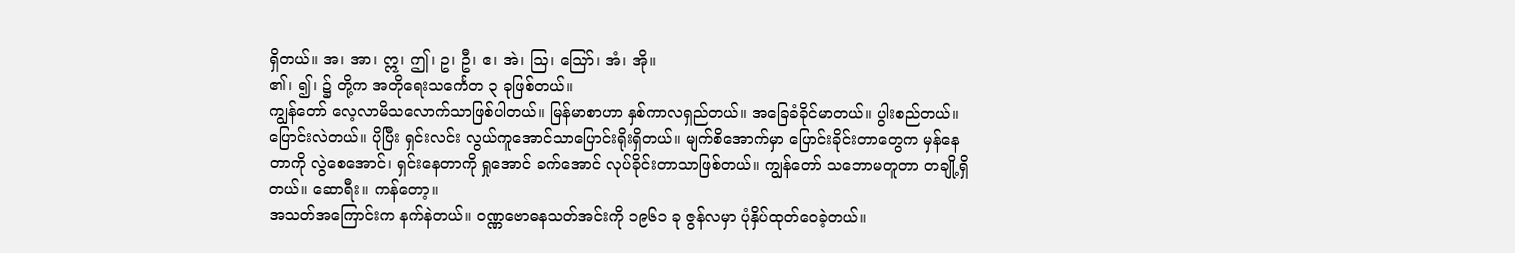ရှိတယ်။ အ၊ အာ၊ ဣ၊ ဤ၊ ဥ၊ ဦ၊ ဧ၊ အဲ၊ သြ၊ သြော်၊ အံ၊ အို။
၏၊ ၍၊ ၌ တို့က အတိုရေးသင်္ကေတ ၃ ခုဖြစ်တယ်။
ကျွန်တော် လေ့လာမိသလောက်သာဖြစ်ပါတယ်။ မြန်မာစာဟာ နှစ်ကာလရှည်တယ်။ အခြေခံခိုင်မာတယ်။ ပွါးစည်တယ်။ ပြောင်းလဲတယ်။ ပိုပြီး ရှင်းလင်း လွယ်ကူအောင်သာပြောင်းရိုးရှိတယ်။ မျက်စိအောက်မှာ ပြောင်းခိုင်းတာတွေက မှန်နေတာကို လွဲစေအောင်၊ ရှင်းနေတာကို ရှုအောင် ခက်အောင် လုပ်ခိုင်းတာသာဖြစ်တယ်။ ကျွန်တော် သဘောမတူတာ တချို့ရှိတယ်။ ဆောရီး။ ကန်တော့။
အသတ်အကြောင်းက နက်နဲတယ်။ ဝဏ္ဏဗောဓနသတ်အင်းကို ၁၉၆၁ ခု ဇွန်လမှာ ပုံနှိပ်ထုတ်ဝေခဲ့တယ်။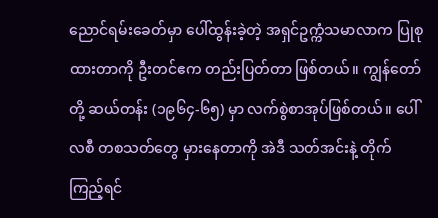ညောင်ရမ်းခေတ်မှာ ပေါ်ထွန်းခဲ့တဲ့ အရှင်ဥက္ကံသမာလာက ပြုစုထားတာကို ဦးတင်ဧက တည်းပြတ်တာ ဖြစ်တယ်။ ကျွန်တော်တို့ ဆယ်တန်း (၁၉၆၄-၆၅) မှာ လက်စွဲစာအုပ်ဖြစ်တယ်။ ပေါ်လစီ တစသတ်တွေ မှားနေတာကို အဲဒီ သတ်အင်းနဲ့ တိုက်ကြည့်ရင်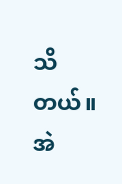သိတယ်။ အဲ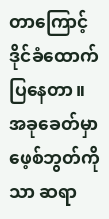တာကြောင့် ဒိုင်ခံထောက်ပြနေတာ။
အခုခေတ်မှာ ဖေ့စ်ဘွတ်ကိုသာ ဆရာ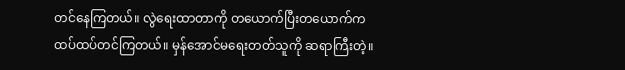တင်နေကြတယ်။ လွဲရေးထာတာကို တယောက်ပြီးတယောက်က ထပ်ထပ်တင်ကြတယ်။ မှန်အောင်မရေးတတ်သူကို ဆရာကြီးတဲ့။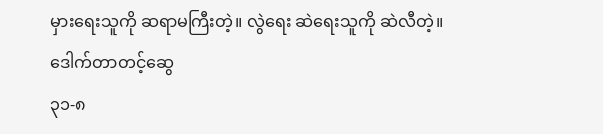မှားရေးသူကို ဆရာမကြီးတဲ့။ လွဲရေး ဆဲရေးသူကို ဆဲလီတဲ့။
ဒေါက်တာတင့်ဆွေ
၃၁-၈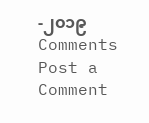-၂၀၁၉
Comments
Post a Comment